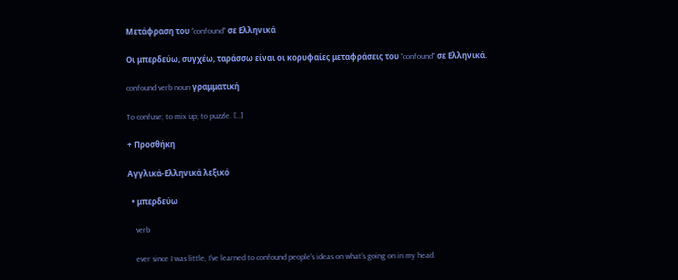Μετάφραση του "confound" σε Ελληνικά

Οι μπερδεύω, συγχέω, ταράσσω είναι οι κορυφαίες μεταφράσεις του "confound" σε Ελληνικά.

confound verb noun γραμματική

To confuse; to mix up; to puzzle. [..]

+ Προσθήκη

Αγγλικά-Ελληνικά λεξικό

  • μπερδεύω

    verb

    ever since I was little, I've learned to confound people's ideas on what's going on in my head.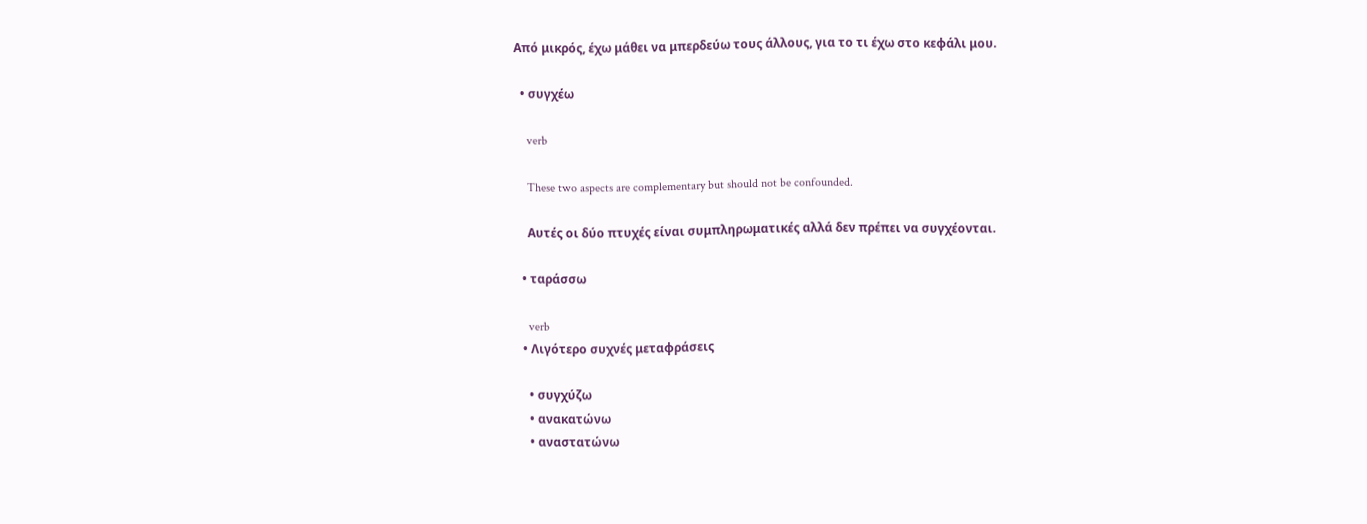Από μικρός, έχω μάθει να μπερδεύω τους άλλους, για το τι έχω στο κεφάλι μου.

  • συγχέω

    verb

    These two aspects are complementary but should not be confounded.

    Αυτές οι δύο πτυχές είναι συμπληρωματικές αλλά δεν πρέπει να συγχέονται.

  • ταράσσω

    verb
  • Λιγότερο συχνές μεταφράσεις

    • συγχύζω
    • ανακατώνω
    • αναστατώνω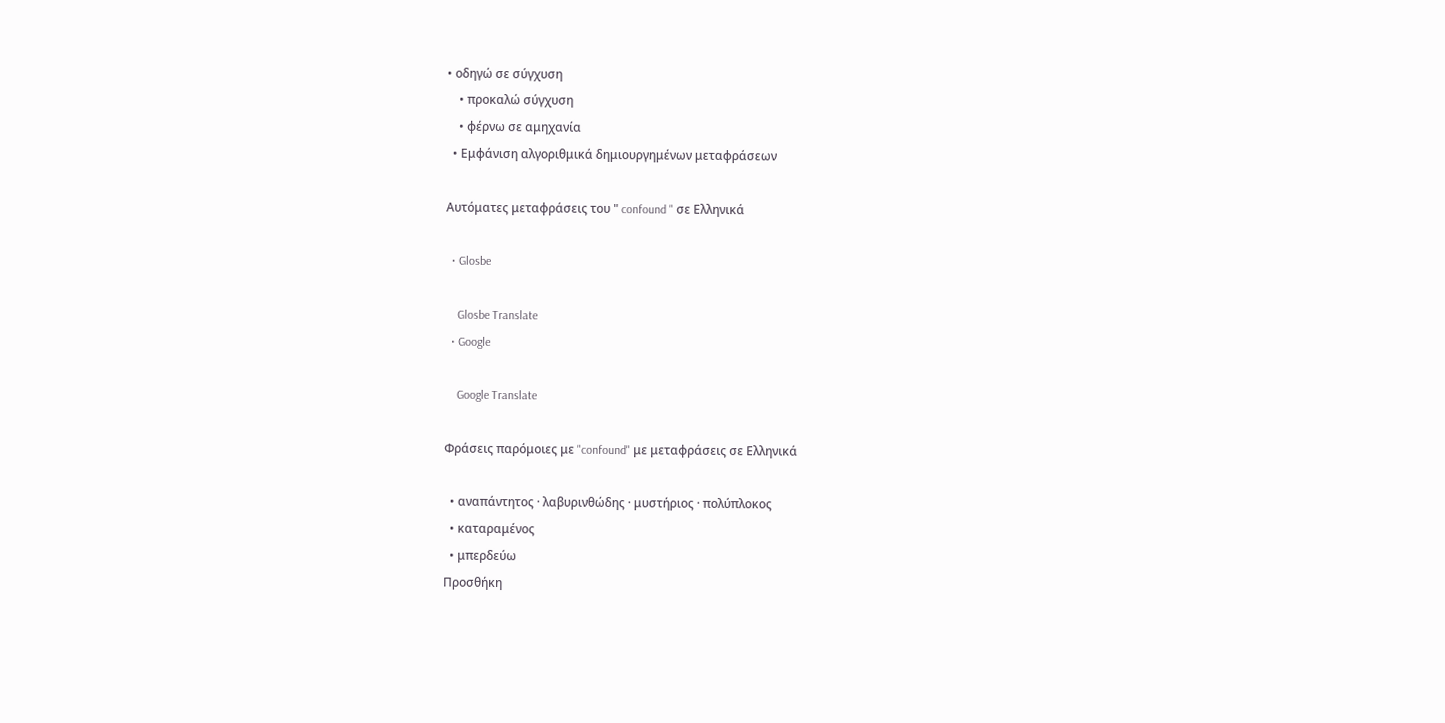• οδηγώ σε σύγχυση
    • προκαλώ σύγχυση
    • φέρνω σε αμηχανία
  • Εμφάνιση αλγοριθμικά δημιουργημένων μεταφράσεων

Αυτόματες μεταφράσεις του " confound " σε Ελληνικά

  • Glosbe

    Glosbe Translate
  • Google

    Google Translate

Φράσεις παρόμοιες με "confound" με μεταφράσεις σε Ελληνικά

  • αναπάντητος · λαβυρινθώδης · μυστήριος · πολύπλοκος
  • καταραμένος
  • μπερδεύω
Προσθήκη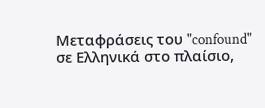Μεταφράσεις του "confound" σε Ελληνικά στο πλαίσιο,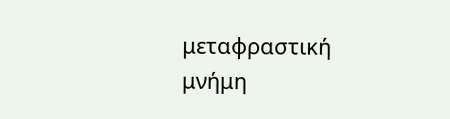μεταφραστική μνήμη